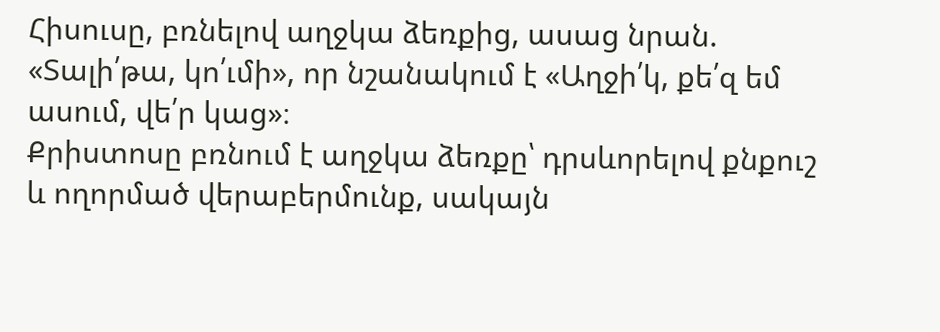Հիսուսը, բռնելով աղջկա ձեռքից, ասաց նրան. «Տալի՛թա, կո՛ւմի», որ նշանակում է «Աղջի՛կ, քե՛զ եմ ասում, վե՛ր կաց»։
Քրիստոսը բռնում է աղջկա ձեռքը՝ դրսևորելով քնքուշ և ողորմած վերաբերմունք, սակայն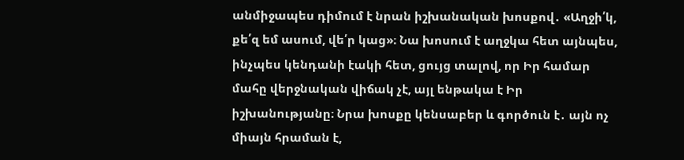անմիջապես դիմում է նրան իշխանական խոսքով․ «Աղջի՛կ, քե՛զ եմ ասում, վե՛ր կաց»։ Նա խոսում է աղջկա հետ այնպես, ինչպես կենդանի էակի հետ, ցույց տալով, որ Իր համար մահը վերջնական վիճակ չէ, այլ ենթակա է Իր իշխանությանը։ Նրա խոսքը կենսաբեր և գործուն է․ այն ոչ միայն հրաման է,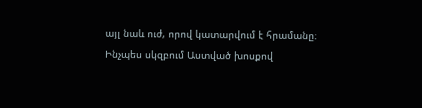այլ նաև ուժ, որով կատարվում է հրամանը։ Ինչպես սկզբում Աստված խոսքով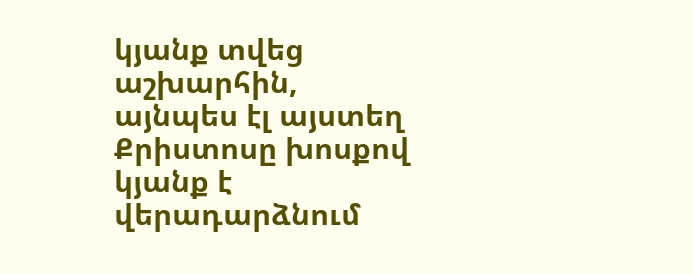կյանք տվեց աշխարհին, այնպես էլ այստեղ Քրիստոսը խոսքով կյանք է վերադարձնում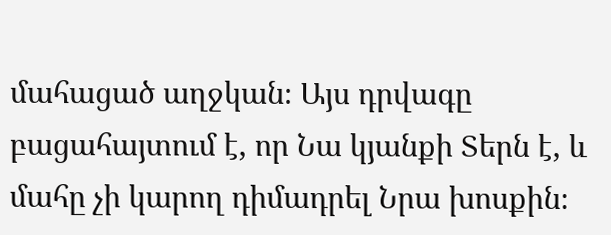մահացած աղջկան։ Այս դրվագը բացահայտում է, որ Նա կյանքի Տերն է, և մահը չի կարող դիմադրել Նրա խոսքին։